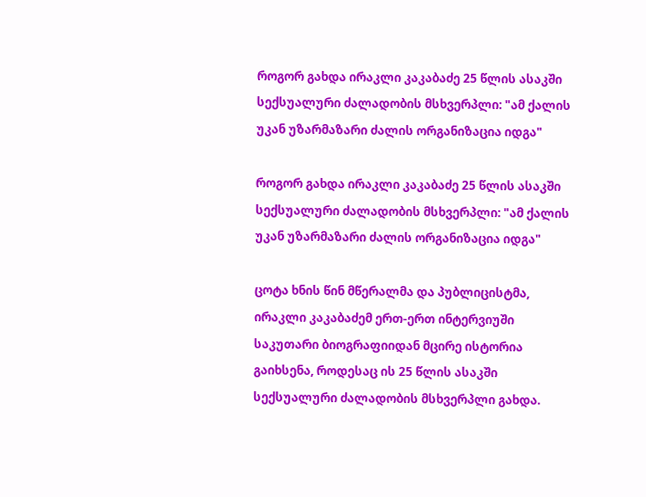როგორ გახდა ირაკლი კაკაბაძე 25 წლის ასაკში სექსუალური ძალადობის მსხვერპლი: "ამ ქალის უკან უზარმაზარი ძალის ორგანიზაცია იდგა"

როგორ გახდა ირაკლი კაკაბაძე 25 წლის ასაკში სექსუალური ძალადობის მსხვერპლი: "ამ ქალის უკან უზარმაზარი ძალის ორგანიზაცია იდგა"

ცოტა ხნის წინ მწერალმა და პუბლიცისტმა, ირაკლი კაკაბაძემ ერთ-ერთ ინტერვიუში საკუთარი ბიოგრაფიიდან მცირე ისტორია გაიხსენა, როდესაც ის 25 წლის ასაკში სექსუალური ძალადობის მსხვერპლი გახდა.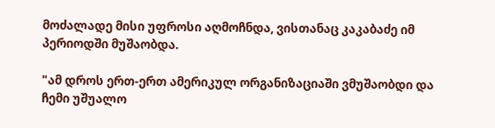მოძალადე მისი უფროსი აღმოჩნდა, ვისთანაც კაკაბაძე იმ პერიოდში მუშაობდა.

"ამ დროს ერთ-ერთ ამერიკულ ორგანიზაციაში ვმუშაობდი და ჩემი უშუალო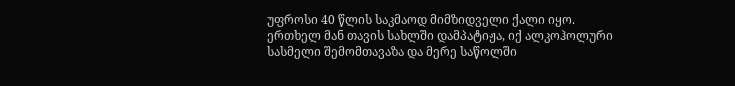უფროსი 40 წლის საკმაოდ მიმზიდველი ქალი იყო. ერთხელ მან თავის სახლში დამპატიჟა, იქ ალკოჰოლური სასმელი შემომთავაზა და მერე საწოლში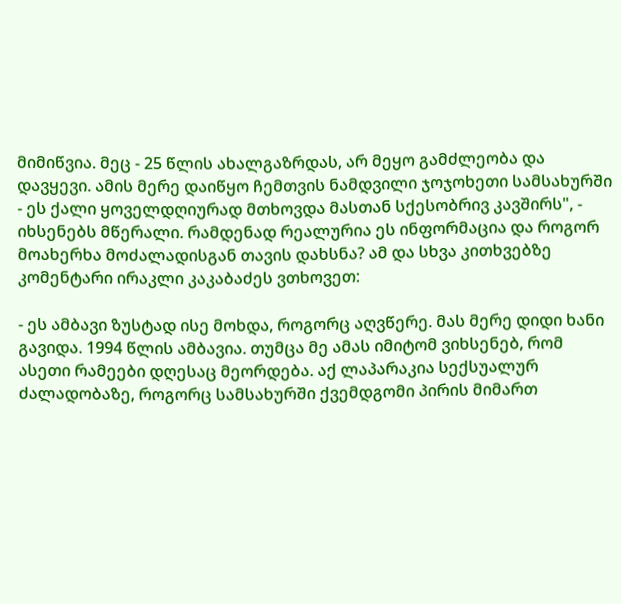მიმიწვია. მეც - 25 წლის ახალგაზრდას, არ მეყო გამძლეობა და დავყევი. ამის მერე დაიწყო ჩემთვის ნამდვილი ჯოჯოხეთი სამსახურში - ეს ქალი ყოველდღიურად მთხოვდა მასთან სქესობრივ კავშირს", - იხსენებს მწერალი. რამდენად რეალურია ეს ინფორმაცია და როგორ მოახერხა მოძალადისგან თავის დახსნა? ამ და სხვა კითხვებზე კომენტარი ირაკლი კაკაბაძეს ვთხოვეთ:

- ეს ამბავი ზუსტად ისე მოხდა, როგორც აღვწერე. მას მერე დიდი ხანი გავიდა. 1994 წლის ამბავია. თუმცა მე ამას იმიტომ ვიხსენებ, რომ ასეთი რამეები დღესაც მეორდება. აქ ლაპარაკია სექსუალურ ძალადობაზე, როგორც სამსახურში ქვემდგომი პირის მიმართ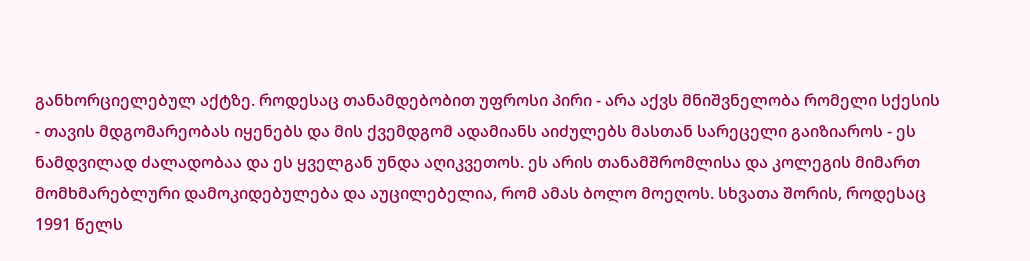განხორციელებულ აქტზე. როდესაც თანამდებობით უფროსი პირი - არა აქვს მნიშვნელობა რომელი სქესის - თავის მდგომარეობას იყენებს და მის ქვემდგომ ადამიანს აიძულებს მასთან სარეცელი გაიზიაროს - ეს ნამდვილად ძალადობაა და ეს ყველგან უნდა აღიკვეთოს. ეს არის თანამშრომლისა და კოლეგის მიმართ მომხმარებლური დამოკიდებულება და აუცილებელია, რომ ამას ბოლო მოეღოს. სხვათა შორის, როდესაც 1991 წელს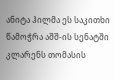ანიტა ჰილმა ეს საკითხი წამოჭრა აშშ-ის სენატში კლარენს თომასის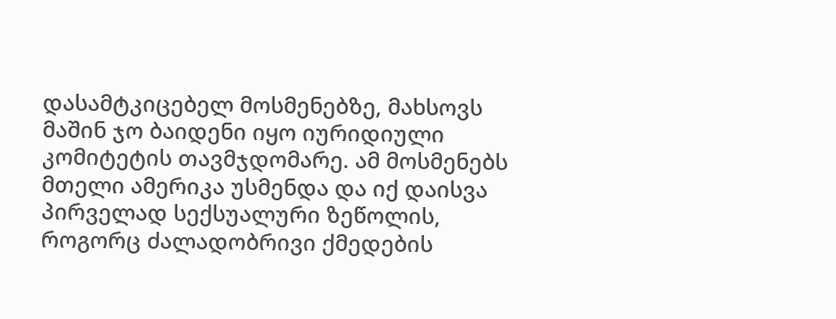დასამტკიცებელ მოსმენებზე, მახსოვს მაშინ ჯო ბაიდენი იყო იურიდიული კომიტეტის თავმჯდომარე. ამ მოსმენებს მთელი ამერიკა უსმენდა და იქ დაისვა პირველად სექსუალური ზეწოლის, როგორც ძალადობრივი ქმედების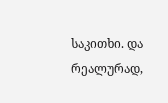საკითხი. და რეალურად,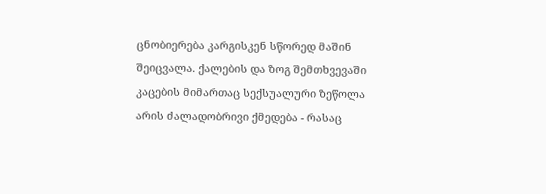ცნობიერება კარგისკენ სწორედ მაშინ შეიცვალა. ქალების და ზოგ შემთხვევაში კაცების მიმართაც სექსუალური ზეწოლა არის ძალადობრივი ქმედება - რასაც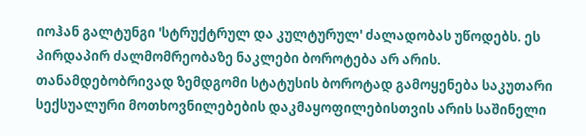იოჰან გალტუნგი 'სტრუქტრულ და კულტურულ' ძალადობას უწოდებს. ეს პირდაპირ ძალმომრეობაზე ნაკლები ბოროტება არ არის. თანამდებობრივად ზემდგომი სტატუსის ბოროტად გამოყენება საკუთარი სექსუალური მოთხოვნილებების დაკმაყოფილებისთვის არის საშინელი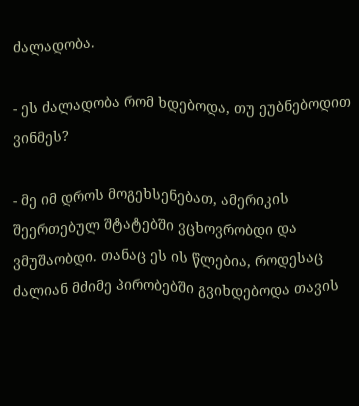ძალადობა.

- ეს ძალადობა რომ ხდებოდა, თუ ეუბნებოდით ვინმეს?

- მე იმ დროს მოგეხსენებათ, ამერიკის შეერთებულ შტატებში ვცხოვრობდი და ვმუშაობდი. თანაც ეს ის წლებია, როდესაც ძალიან მძიმე პირობებში გვიხდებოდა თავის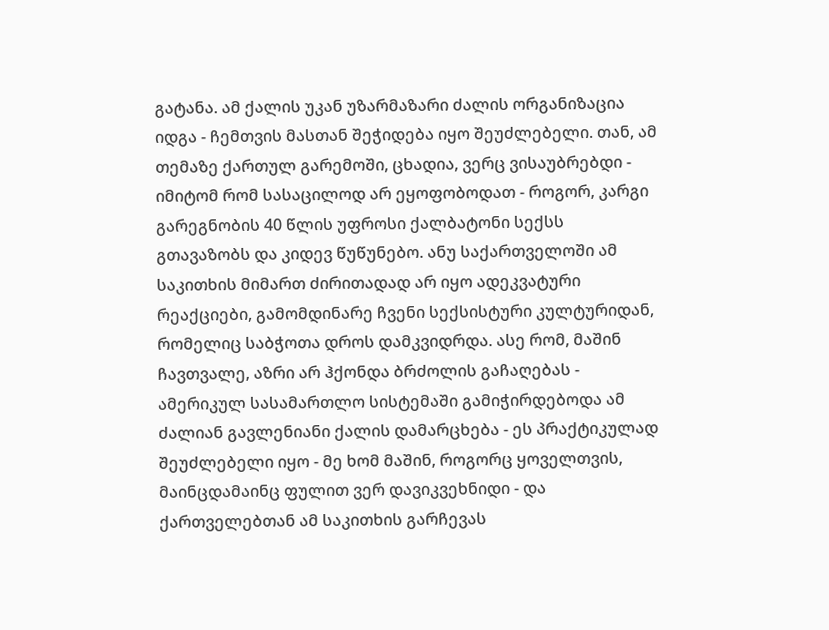გატანა. ამ ქალის უკან უზარმაზარი ძალის ორგანიზაცია იდგა - ჩემთვის მასთან შეჭიდება იყო შეუძლებელი. თან, ამ თემაზე ქართულ გარემოში, ცხადია, ვერც ვისაუბრებდი - იმიტომ რომ სასაცილოდ არ ეყოფობოდათ - როგორ, კარგი გარეგნობის 40 წლის უფროსი ქალბატონი სექსს გთავაზობს და კიდევ წუწუნებო. ანუ საქართველოში ამ საკითხის მიმართ ძირითადად არ იყო ადეკვატური რეაქციები, გამომდინარე ჩვენი სექსისტური კულტურიდან, რომელიც საბჭოთა დროს დამკვიდრდა. ასე რომ, მაშინ ჩავთვალე, აზრი არ ჰქონდა ბრძოლის გაჩაღებას - ამერიკულ სასამართლო სისტემაში გამიჭირდებოდა ამ ძალიან გავლენიანი ქალის დამარცხება - ეს პრაქტიკულად შეუძლებელი იყო - მე ხომ მაშინ, როგორც ყოველთვის, მაინცდამაინც ფულით ვერ დავიკვეხნიდი - და ქართველებთან ამ საკითხის გარჩევას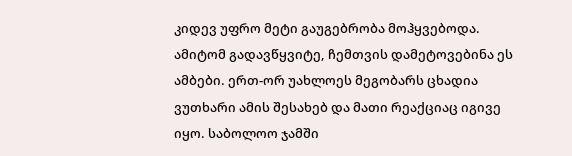კიდევ უფრო მეტი გაუგებრობა მოჰყვებოდა. ამიტომ გადავწყვიტე, ჩემთვის დამეტოვებინა ეს ამბები. ერთ-ორ უახლოეს მეგობარს ცხადია ვუთხარი ამის შესახებ და მათი რეაქციაც იგივე იყო. საბოლოო ჯამში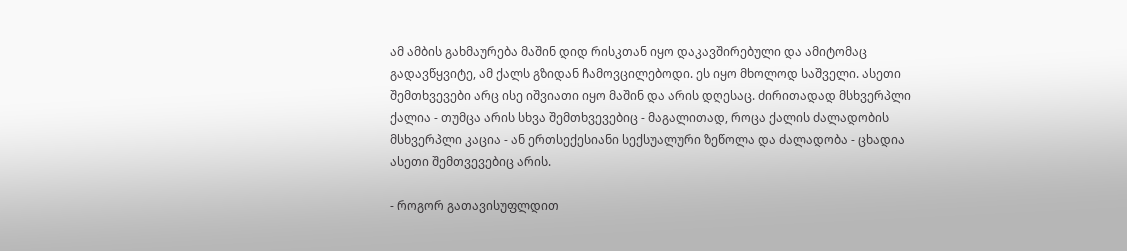ამ ამბის გახმაურება მაშინ დიდ რისკთან იყო დაკავშირებული და ამიტომაც გადავწყვიტე, ამ ქალს გზიდან ჩამოვცილებოდი. ეს იყო მხოლოდ საშველი. ასეთი შემთხვევები არც ისე იშვიათი იყო მაშინ და არის დღესაც. ძირითადად მსხვერპლი ქალია - თუმცა არის სხვა შემთხვევებიც - მაგალითად, როცა ქალის ძალადობის მსხვერპლი კაცია - ან ერთსექესიანი სექსუალური ზეწოლა და ძალადობა - ცხადია ასეთი შემთვევებიც არის.

- როგორ გათავისუფლდით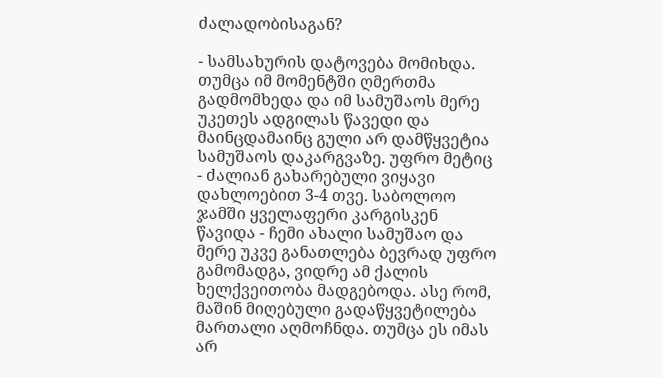ძალადობისაგან?

- სამსახურის დატოვება მომიხდა. თუმცა იმ მომენტში ღმერთმა გადმომხედა და იმ სამუშაოს მერე უკეთეს ადგილას წავედი და მაინცდამაინც გული არ დამწყვეტია სამუშაოს დაკარგვაზე. უფრო მეტიც - ძალიან გახარებული ვიყავი დახლოებით 3-4 თვე. საბოლოო ჯამში ყველაფერი კარგისკენ წავიდა - ჩემი ახალი სამუშაო და მერე უკვე განათლება ბევრად უფრო გამომადგა, ვიდრე ამ ქალის ხელქვეითობა მადგებოდა. ასე რომ, მაშინ მიღებული გადაწყვეტილება მართალი აღმოჩნდა. თუმცა ეს იმას არ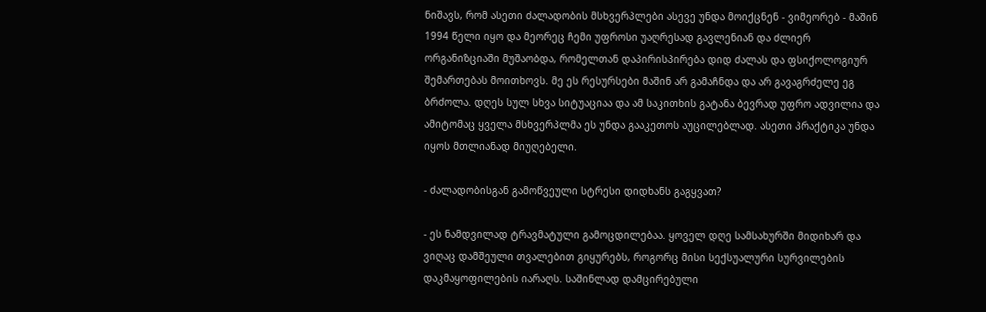ნიშავს, რომ ასეთი ძალადობის მსხვერპლები ასევე უნდა მოიქცნენ - ვიმეორებ - მაშინ 1994 წელი იყო და მეორეც ჩემი უფროსი უაღრესად გავლენიან და ძლიერ ორგანიზციაში მუშაობდა, რომელთან დაპირისპირება დიდ ძალას და ფსიქოლოგიურ შემართებას მოითხოვს. მე ეს რესურსები მაშინ არ გამაჩნდა და არ გავაგრძელე ეგ ბრძოლა. დღეს სულ სხვა სიტუაციაა და ამ საკითხის გატანა ბევრად უფრო ადვილია და ამიტომაც ყველა მსხვერპლმა ეს უნდა გააკეთოს აუცილებლად. ასეთი პრაქტიკა უნდა იყოს მთლიანად მიუღებელი.

- ძალადობისგან გამოწვეული სტრესი დიდხანს გაგყვათ?

- ეს ნამდვილად ტრავმატული გამოცდილებაა. ყოველ დღე სამსახურში მიდიხარ და ვიღაც დამშეული თვალებით გიყურებს, როგორც მისი სექსუალური სურვილების დაკმაყოფილების იარაღს. საშინლად დამცირებული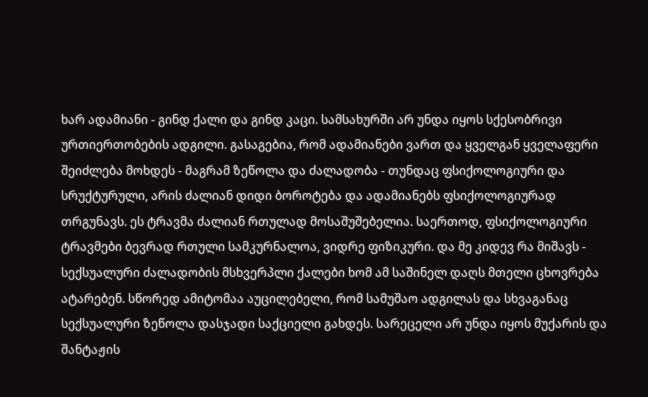ხარ ადამიანი - გინდ ქალი და გინდ კაცი. სამსახურში არ უნდა იყოს სქესობრივი ურთიერთობების ადგილი. გასაგებია, რომ ადამიანები ვართ და ყველგან ყველაფერი შეიძლება მოხდეს - მაგრამ ზეწოლა და ძალადობა - თუნდაც ფსიქოლოგიური და სრუქტურული, არის ძალიან დიდი ბოროტება და ადამიანებს ფსიქოლოგიურად თრგუნავს. ეს ტრავმა ძალიან რთულად მოსაშუშებელია. საერთოდ, ფსიქოლოგიური ტრავმები ბევრად რთული სამკურნალოა, ვიდრე ფიზიკური. და მე კიდევ რა მიშავს - სექსუალური ძალადობის მსხვერპლი ქალები ხომ ამ საშინელ დაღს მთელი ცხოვრება ატარებენ. სწორედ ამიტომაა აუცილებელი, რომ სამუშაო ადგილას და სხვაგანაც სექსუალური ზეწოლა დასჯადი საქციელი გახდეს. სარეცელი არ უნდა იყოს მუქარის და შანტაჟის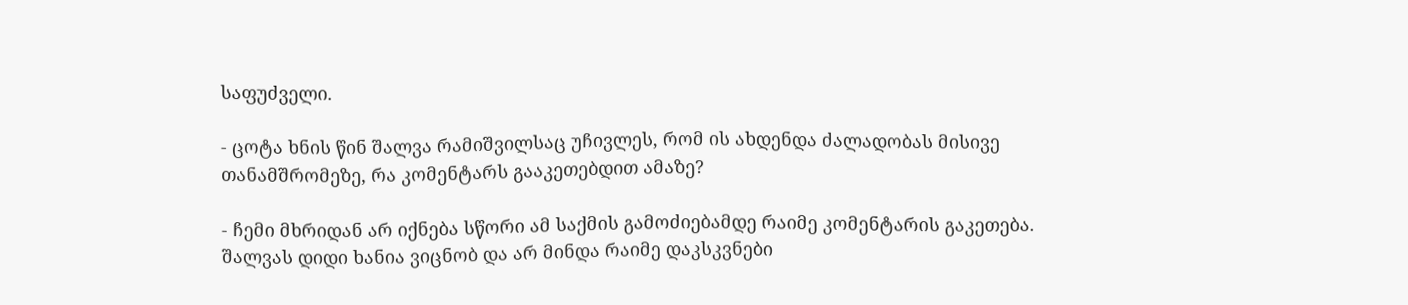საფუძველი.

- ცოტა ხნის წინ შალვა რამიშვილსაც უჩივლეს, რომ ის ახდენდა ძალადობას მისივე თანამშრომეზე, რა კომენტარს გააკეთებდით ამაზე?

- ჩემი მხრიდან არ იქნება სწორი ამ საქმის გამოძიებამდე რაიმე კომენტარის გაკეთება. შალვას დიდი ხანია ვიცნობ და არ მინდა რაიმე დაკსკვნები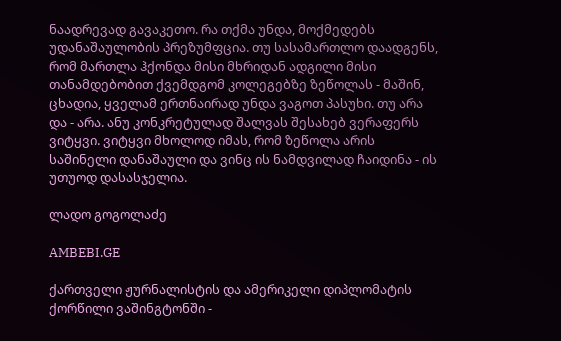ნაადრევად გავაკეთო. რა თქმა უნდა, მოქმედებს უდანაშაულობის პრეზუმფცია. თუ სასამართლო დაადგენს, რომ მართლა ჰქონდა მისი მხრიდან ადგილი მისი თანამდებობით ქვემდგომ კოლეგებზე ზეწოლას - მაშინ, ცხადია, ყველამ ერთნაირად უნდა ვაგოთ პასუხი. თუ არა და - არა. ანუ კონკრეტულად შალვას შესახებ ვერაფერს ვიტყვი. ვიტყვი მხოლოდ იმას, რომ ზეწოლა არის საშინელი დანაშაული და ვინც ის ნამდვილად ჩაიდინა - ის უთუოდ დასასჯელია.

ლადო გოგოლაძე

AMBEBI.GE

ქართველი ჟურნალისტის და ამერიკელი დიპლომატის ქორწილი ვაშინგტონში -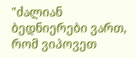"ძალიან ბედნიერები ვართ, რომ ვიპოვეთ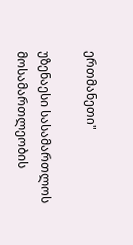ერთმანეთი"

უზენაესი სასამართლოს მოსამართლეობის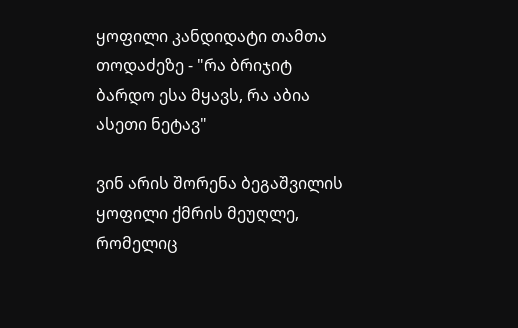ყოფილი კანდიდატი თამთა თოდაძეზე - "რა ბრიჯიტ ბარდო ესა მყავს, რა აბია ასეთი ნეტავ"

ვინ არის შორენა ბეგაშვილის ყოფილი ქმრის მეუღლე, რომელიც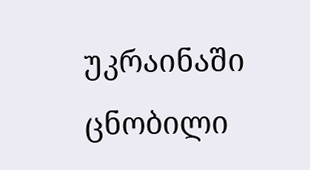უკრაინაში ცნობილი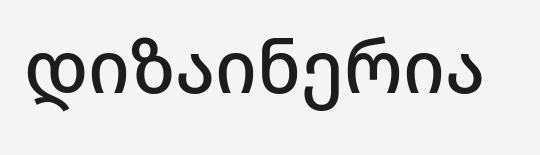დიზაინერია